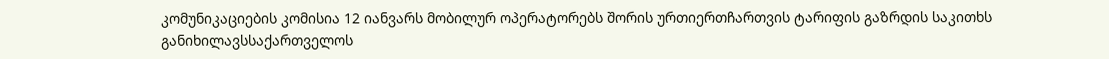კომუნიკაციების კომისია 12 იანვარს მობილურ ოპერატორებს შორის ურთიერთჩართვის ტარიფის გაზრდის საკითხს განიხილავსსაქართველოს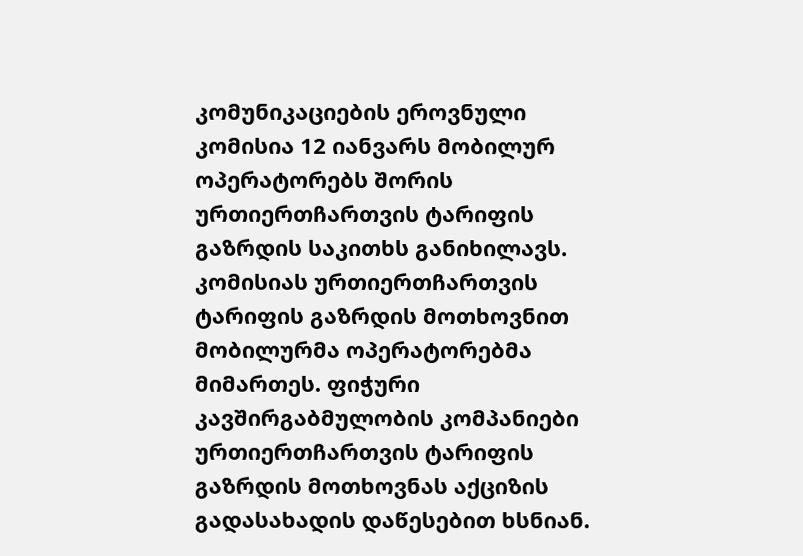კომუნიკაციების ეროვნული კომისია 12 იანვარს მობილურ ოპერატორებს შორის ურთიერთჩართვის ტარიფის გაზრდის საკითხს განიხილავს.
კომისიას ურთიერთჩართვის ტარიფის გაზრდის მოთხოვნით მობილურმა ოპერატორებმა მიმართეს. ფიჭური კავშირგაბმულობის კომპანიები ურთიერთჩართვის ტარიფის გაზრდის მოთხოვნას აქციზის გადასახადის დაწესებით ხსნიან.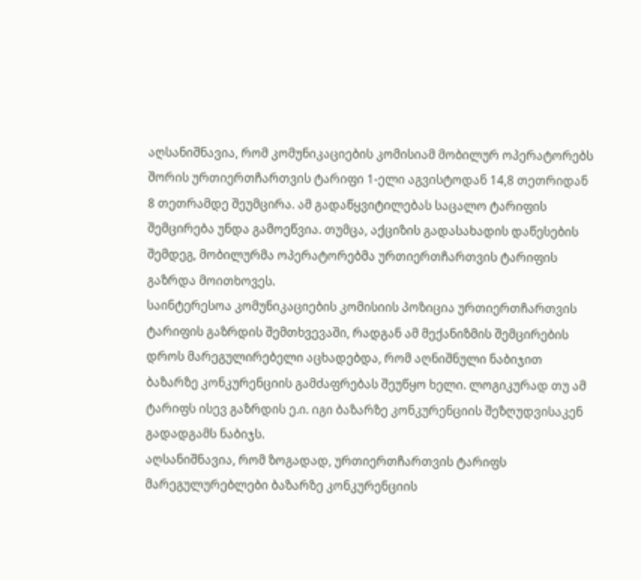აღსანიშნავია, რომ კომუნიკაციების კომისიამ მობილურ ოპერატორებს შორის ურთიერთჩართვის ტარიფი 1-ელი აგვისტოდან 14,8 თეთრიდან 8 თეთრამდე შეუმცირა. ამ გადაწყვიტილებას საცალო ტარიფის შემცირება უნდა გამოეწვია. თუმცა, აქციზის გადასახადის დაწესების შემდეგ, მობილურმა ოპერატორებმა ურთიერთჩართვის ტარიფის გაზრდა მოითხოვეს.
საინტერესოა კომუნიკაციების კომისიის პოზიცია ურთიერთჩართვის ტარიფის გაზრდის შემთხვევაში, რადგან ამ მექანიზმის შემცირების დროს მარეგულირებელი აცხადებდა, რომ აღნიშნული ნაბიჯით ბაზარზე კონკურენციის გამძაფრებას შეუწყო ხელი. ლოგიკურად თუ ამ ტარიფს ისევ გაზრდის ე.ი. იგი ბაზარზე კონკურენციის შეზღუდვისაკენ გადადგამს ნაბიჯს.
აღსანიშნავია, რომ ზოგადად, ურთიერთჩართვის ტარიფს მარეგულურებლები ბაზარზე კონკურენციის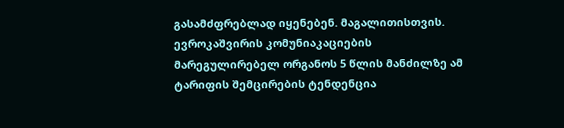გასამძფრებლად იყენებენ. მაგალითისთვის. ევროკაშვირის კომუნიაკაციების მარეგულირებელ ორგანოს 5 წლის მანძილზე ამ ტარიფის შემცირების ტენდენცია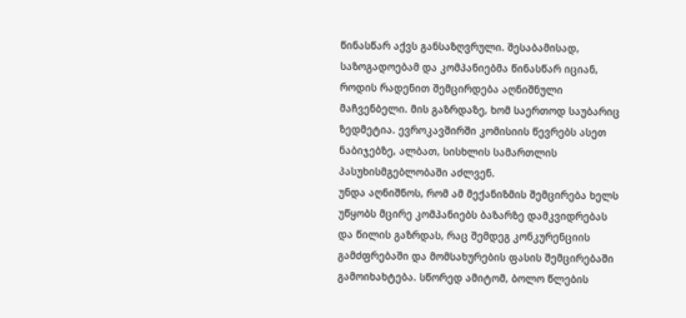წინასწარ აქვს განსაზღვრული. შესაბამისად, საზოგადოებამ და კომპანიებმა წინასწარ იციან, როდის რადენით შემცირდება აღნიშნული მაჩვენბელი. მის გაზრდაზე, ხომ საერთოდ საუბარიც ზედმეტია. ევროკავშირში კომისიის წევრებს ასეთ ნაბიჯებზე, ალბათ, სისხლის სამართლის პასუხისმგებლობაში აძლვენ.
უნდა აღნიშნოს, რომ ამ მექანიზმის შემცირება ხელს უწყობს მცირე კომპანიებს ბაზარზე დამკვიდრებას და წილის გაზრდას, რაც შემდეგ კონკურენციის გამძფრებაში და მომსახურების ფასის შემცირებაში გამოიხახტება. სწორედ ამიტომ, ბოლო წლების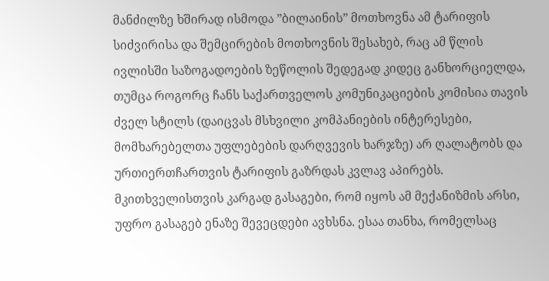მანძილზე ხშირად ისმოდა ”ბილაინის” მოთხოვნა ამ ტარიფის სიძვირისა და შემცირების მოთხოვნის შესახებ, რაც ამ წლის ივლისში საზოგადოების ზეწოლის შედეგად კიდეც განხორციელდა, თუმცა როგორც ჩანს საქართველოს კომუნიკაციების კომისია თავის ძველ სტილს (დაიცვას მსხვილი კომპანიების ინტერესები, მომხარებელთა უფლებების დარღვევის ხარჯზე) არ ღალატობს და ურთიერთჩართვის ტარიფის გაზრდას კვლავ აპირებს. მკითხველისთვის კარგად გასაგები, რომ იყოს ამ მექანიზმის არსი, უფრო გასაგებ ენაზე შევეცდები ავხსნა. ესაა თანხა, რომელსაც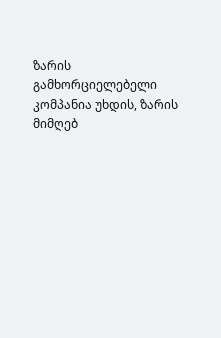ზარის გამხორციელებელი კომპანია უხდის, ზარის მიმღებ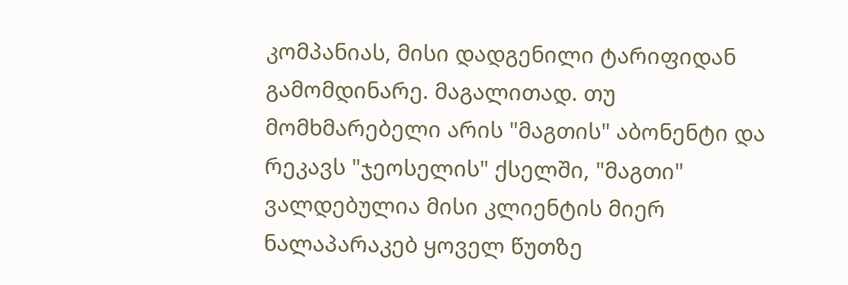კომპანიას, მისი დადგენილი ტარიფიდან გამომდინარე. მაგალითად. თუ მომხმარებელი არის "მაგთის" აბონენტი და რეკავს "ჯეოსელის" ქსელში, "მაგთი" ვალდებულია მისი კლიენტის მიერ ნალაპარაკებ ყოველ წუთზე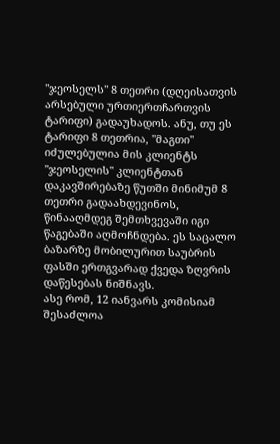"ჯეოსელს" 8 თეთრი (დღეისათვის არსებული ურთიერთჩართვის ტარიფი) გადაუხადოს. ანუ, თუ ეს ტარიფი 8 თეთრია, "მაგთი" იძულებულია მის კლიენტს "ჯეოსელის" კლიენტთან დაკავშირებაზე წუთში მინიმუმ 8 თეთრი გადაახდევინოს, წინააღმდეგ შემთხვევაში იგი წაგებაში აღმოჩნდება. ეს საცალო ბაზარზე მობილურით საუბრის ფასში ერთგვარად ქვედა ზღვრის დაწესებას ნიშნავს.
ასე რომ, 12 იანვარს კომისიამ შესაძლოა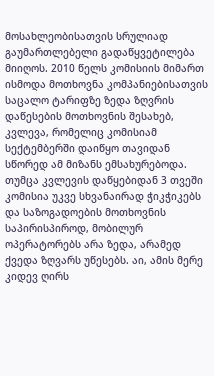მოსახლეობისათვის სრულიად გაუმართლებელი გადაწყვეტილება მიიღოს. 2010 წელს კომისიის მიმართ ისმოდა მოთხოვნა კომპანიებისათვის საცალო ტარიფზე ზედა ზღვრის დაწესების მოთხოვნის შესახებ, კვლევა, რომელიც კომისიამ სექტემბერში დაიწყო თავიდან სწორედ ამ მიზანს ემსახურებოდა. თუმცა კვლევის დაწყებიდან 3 თვეში კომისია უკვე სხვანაირად ჭიკჭიკებს და საზოგადოების მოთხოვნის საპირისპიროდ, მობილურ ოპერატორებს არა ზედა, არამედ ქვედა ზღვარს უწესებს. აი, ამის მერე კიდევ ღირს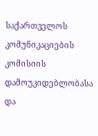საქართველოს კომუნიკაციების კომისიის დამოუკიდებლობასა და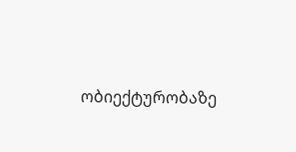ობიექტურობაზე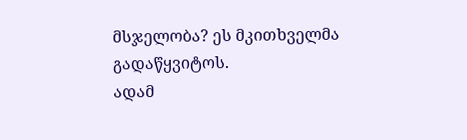მსჯელობა? ეს მკითხველმა გადაწყვიტოს.
ადამ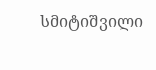სმიტიშვილი